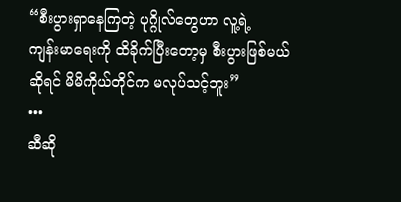“စီးပွားရှာနေကြတဲ့ ပုဂ္ဂိုလ်တွေဟာ လူ့ရဲ့
ကျန်းမာရေးကို ထိခိုက်ပြီးတော့မှ စီးပွားဖြစ်မယ်
ဆိုရင် မိမိကိုယ်တိုင်က မလုပ်သင့်ဘူး”
•••
ဆီဆို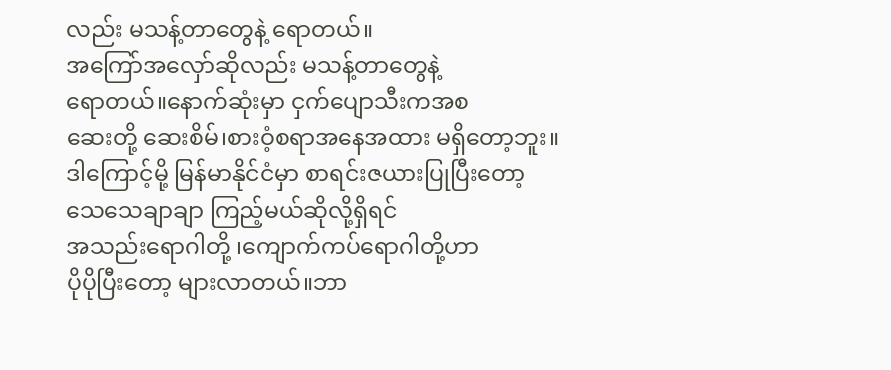လည်း မသန့်တာတွေနဲ့ ရောတယ်။
အကြော်အလှော်ဆိုလည်း မသန့်တာတွေနဲ့
ရောတယ်။နောက်ဆုံးမှာ ငှက်ပျောသီးကအစ
ဆေးတို့ ဆေးစိမ်၊စားဝံ့စရာအနေအထား မရှိတော့ဘူး။
ဒါကြောင့်မို့ မြန်မာနိုင်ငံမှာ စာရင်းဇယားပြုပြီးတော့
သေသေချာချာ ကြည့်မယ်ဆိုလို့ရှိရင်
အသည်းရောဂါတို့ ၊ကျောက်ကပ်ရောဂါတို့ဟာ
ပိုပိုပြီးတော့ များလာတယ်။ဘာ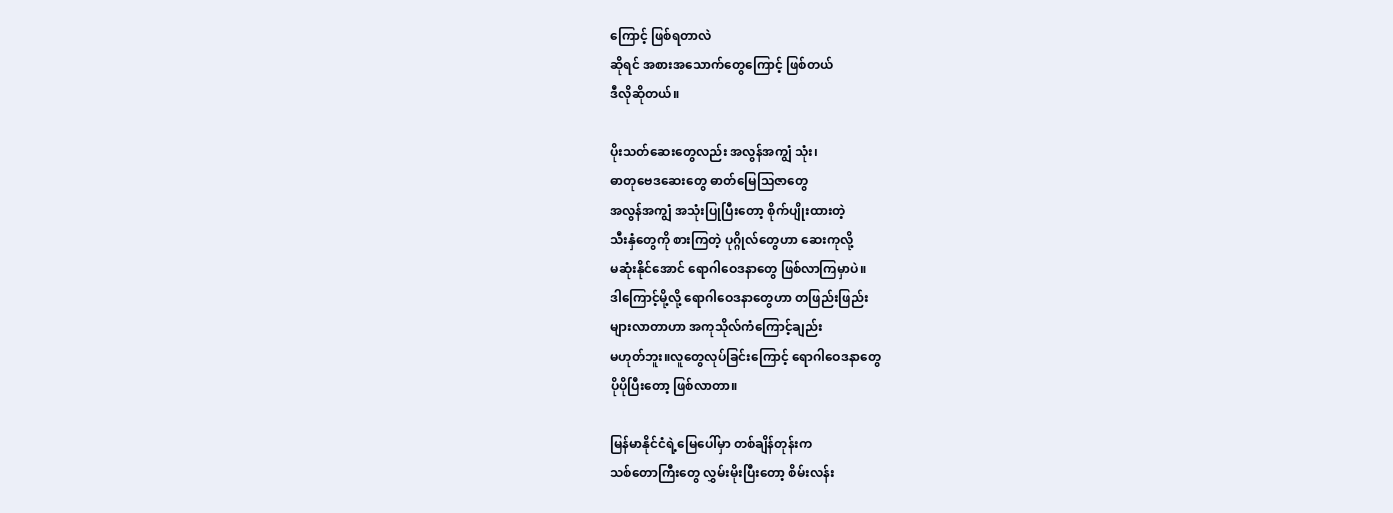ကြောင့် ဖြစ်ရတာလဲ
ဆိုရင် အစားအသောက်တွေကြောင့် ဖြစ်တယ်
ဒီလိုဆိုတယ်။

ပိုးသတ်ဆေးတွေလည်း အလွန်အကျွံ သုံး၊
ဓာတုဗေဒဆေးတွေ ဓာတ်မြေသြဇာတွေ
အလွန်အကျွံ အသုံးပြုပြီးတော့ စိုက်ပျိုးထားတဲ့
သီးနှံတွေကို စားကြတဲ့ ပုဂ္ဂိုလ်တွေဟာ ဆေးကုလို့
မဆုံးနိုင်အောင် ရောဂါဝေဒနာတွေ ဖြစ်လာကြမှာပဲ။
ဒါကြောင့်မို့လို့ ရောဂါဝေဒနာတွေဟာ တဖြည်းဖြည်း
များလာတာဟာ အကုသိုလ်ကံကြောင့်ချည်း
မဟုတ်ဘူး။လူတွေလုပ်ခြင်းကြောင့် ရောဂါဝေဒနာတွေ
ပိုပိုပြီးတော့ ဖြစ်လာတာ။

မြန်မာနိုင်ငံရဲ့မြေပေါ်မှာ တစ်ချိန်တုန်းက
သစ်တောကြီးတွေ လွှမ်းမိုးပြီးတော့ စိမ်းလန်း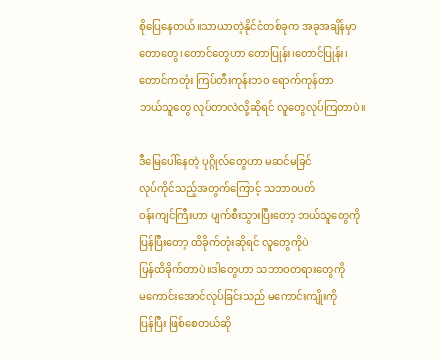စိုပြေနေတယ်။သာယာတဲ့နိုင်ငံတစ်ခုက အခုအချိန်မှာ
တောတွေ၊တောင်တွေဟာ တောပြုန်း၊တောင်ပြုန်း၊
တောင်ကတုံး ကြပ်တီးကုန်းဘဝ ရောက်ကုန်တာ
ဘယ်သူတွေ လုပ်တာလဲလို့ဆိုရင် လူတွေလုပ်ကြတာပဲ။

ဒီမြေပေါ်နေတဲ့ ပုဂ္ဂိုလ်တွေဟာ မဆင်မခြင်
လုပ်ကိုင်သည့်အတွက်ကြောင့် သဘာဝပတ်
ဝန်းကျင်ကြီးဟာ ပျက်စီးသွားပြီးတော့ ဘယ်သူတွေကို
ပြန်ပြီးတော့ ထိခိုက်တုံးဆိုရင် လူတွေကိုပဲ
ပြန်ထိခိုက်တာပဲ။ဒါတွေဟာ သဘာဝတရားတွေကို
မကောင်းအောင်လုပ်ခြင်းသည် မကောင်းကျိုးကို
ပြန်ပြီး ဖြစ်စေတယ်ဆို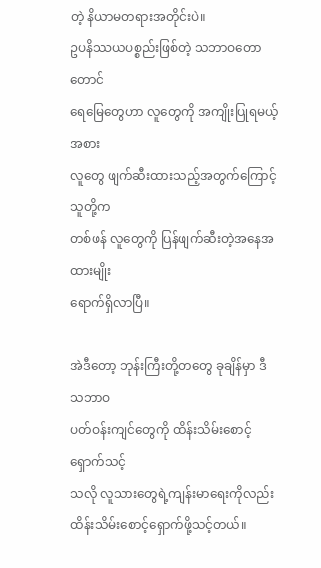တဲ့ နိယာမတရားအတိုင်းပဲ။
ဥပနိဿယပစ္စည်းဖြစ်တဲ့ သဘာဝတောတောင်
ရေမြေတွေဟာ လူတွေကို အကျိုးပြုရမယ့်အစား
လူတွေ ဖျက်ဆီးထားသည့်အတွက်ကြောင့် သူတို့က
တစ်ဖန် လူတွေကို ပြန်ဖျက်ဆီးတဲ့အနေအထားမျိုး
ရောက်ရှိလာပြီ။

အဲဒီတော့ ဘုန်းကြီးတို့တတွေ ခုချိန်မှာ ဒီ သဘာဝ
ပတ်ဝန်းကျင်တွေကို ထိန်းသိမ်းစောင့်ရှောက်သင့်
သလို လူသားတွေရဲ့ကျန်းမာရေးကိုလည်း
ထိန်းသိမ်းစောင့်ရှောက်ဖို့သင့်တယ်။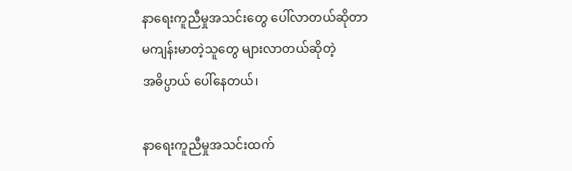နာရေးကူညီမှုအသင်းတွေ ပေါ်လာတယ်ဆိုတာ
မကျန်းမာတဲ့သူတွေ များလာတယ်ဆိုတဲ့
အဓိပ္ပာယ် ပေါ်နေတယ်၊

နာရေးကူညီမှုအသင်းထက်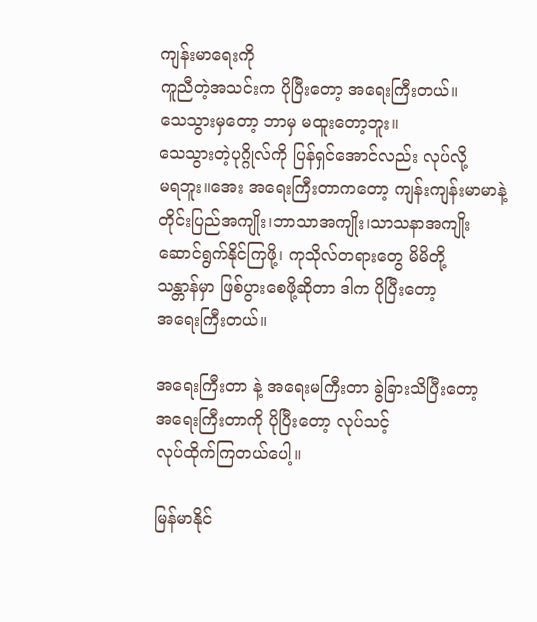ကျန်းမာရေးကို
ကူညီတဲ့အသင်းက ပိုပြီးတော့ အရေးကြီးတယ်။
သေသွားမှတော့ ဘာမှ မထူးတော့ဘူး။
သေသွားတဲ့ပုဂ္ဂိုလ်ကို ပြန်ရှင်အောင်လည်း လုပ်လို့
မရဘူး။အေး အရေးကြီးတာကတော့ ကျန်းကျန်းမာမာနဲ့
တိုင်းပြည်အကျိုး၊ဘာသာအကျိုး၊သာသနာအကျိုး
ဆောင်ရွက်နိုင်ကြဖို့၊ ကုသိုလ်တရားတွေ မိမိတို့
သန္တာန်မှာ ဖြစ်ပွားစေဖို့ဆိုတာ ဒါက ပိုပြီးတော့
အရေးကြီးတယ်။

အရေးကြီးတာ နဲ့ အရေးမကြီးတာ ခွဲခြားသိပြီးတော့
အရေးကြီးတာကို ပိုပြီးတော့ လုပ်သင့်
လုပ်ထိုက်ကြတယ်ပေါ့။

မြန်မာနိုင်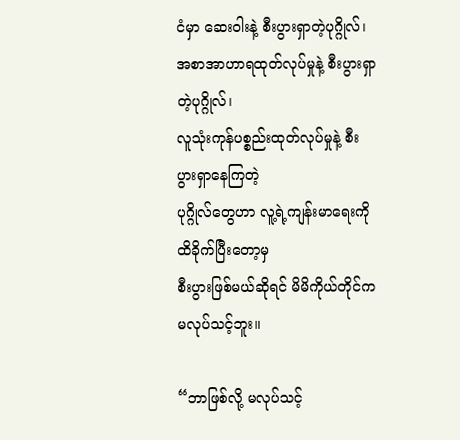ငံမှာ ဆေးဝါးနဲ့ စီးပွားရှာတဲ့ပုဂ္ဂိုလ်၊
အစာအာဟာရထုတ်လုပ်မှုနဲ့ စီးပွားရှာတဲ့ပုဂ္ဂိုလ်၊
လူသုံးကုန်ပစ္စည်းထုတ်လုပ်မှုနဲ့ စီးပွားရှာနေကြတဲ့
ပုဂ္ဂိုလ်တွေဟာ လူ့ရဲ့ကျန်းမာရေးကို ထိခိုက်ပြီးတော့မှ
စီးပွားဖြစ်မယ်ဆိုရင် မိမိကိုယ်တိုင်က မလုပ်သင့်ဘူး။

“ဘာဖြစ်လို့ မလုပ်သင့်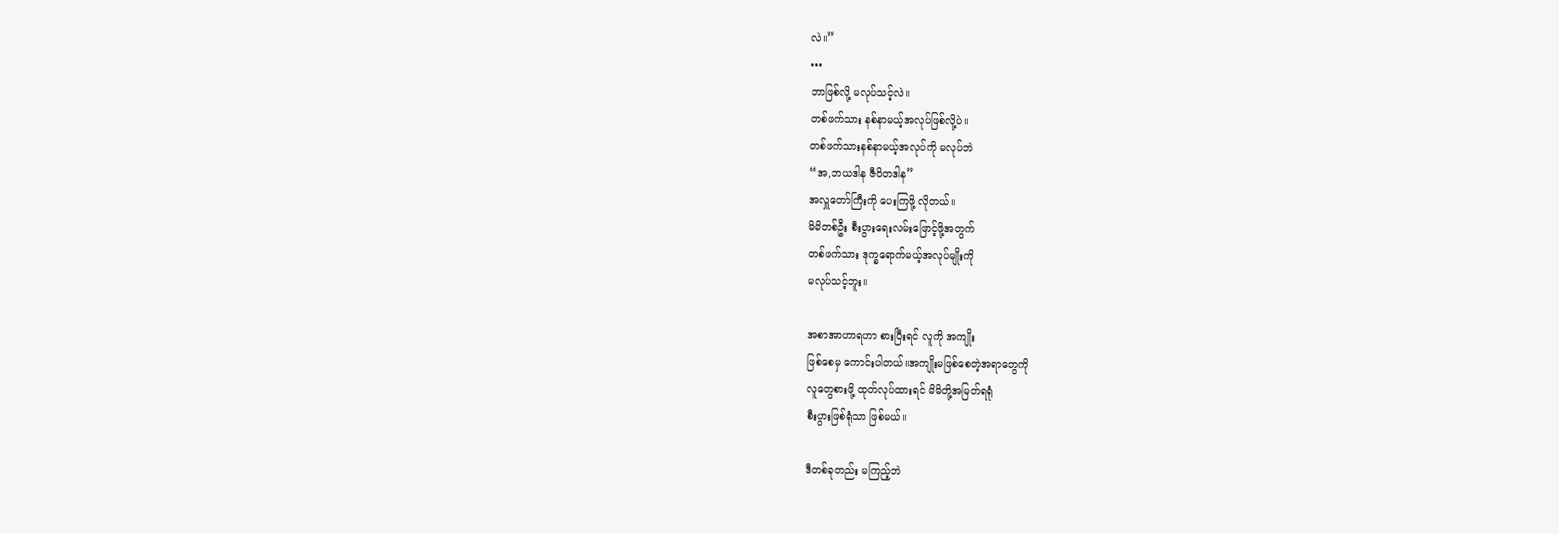လဲ။”
•••
ဘာဖြစ်လို့ မလုပ်သင့်လဲ။
တစ်ဖက်သား နစ်နာမယ့်အလုပ်ဖြစ်လို့ပဲ။
တစ်ဖက်သားနစ်နာမယ့်အလုပ်ကို မလုပ်ဘဲ
“အ,ဘယဒါန ဇီဝိတဒါန”
အလှူတော်ကြီးကို ပေးကြဖို့ လိုတယ်။
မိမိတစ်ဦး စီးပွားရေးလမ်းဖြောင့်ဖို့အတွက်
တစ်ဖက်သား ဒုက္ခရောက်မယ့်အလုပ်မျိုးကို
မလုပ်သင့်ဘူး။

အစာအာဟာရဟာ စားပြီးရင် လူကို အကျိုး
ဖြစ်စေမှ ကောင်းပါတယ်။အကျိုးမဖြစ်စေတဲ့အရာတွေကို
လူတွေစားဖို့ ထုတ်လုပ်ထားရင် မိမိတို့အမြတ်ရရုံ
စီးပွားဖြစ်ရုံသာ ဖြစ်မယ်။

ဒီတစ်ခုတည်း မကြည့်ဘဲ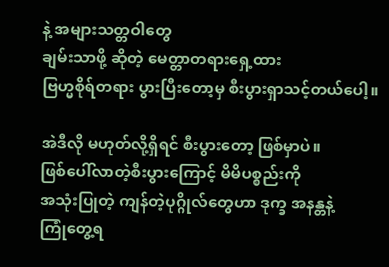နဲ့ အများသတ္တဝါတွေ
ချမ်းသာဖို့ ဆိုတဲ့ မေတ္တာတရားရှေ့ထား
ဗြဟ္မစိုရ်တရား ပွားပြီးတော့မှ စီးပွားရှာသင့်တယ်ပေါ့။

အဲဒီလို မဟုတ်လို့ရှိရင် စီးပွားတော့ ဖြစ်မှာပဲ။
ဖြစ်ပေါ်လာတဲ့စီးပွားကြောင့် မိမိပစ္စည်းကို
အသုံးပြုတဲ့ ကျန်တဲ့ပုဂ္ဂိုလ်တွေဟာ ဒုက္ခ အနန္တနဲ့
ကြုံတွေ့ရ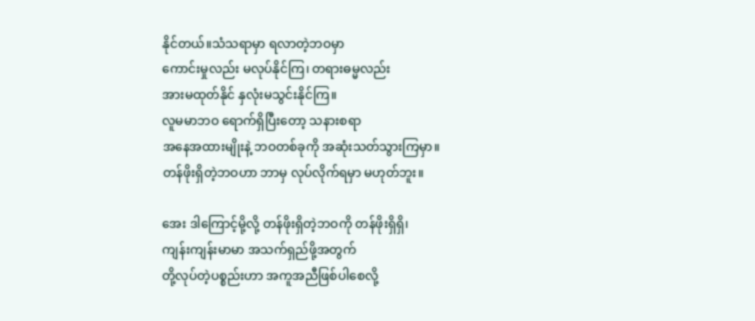နိုင်တယ်။သံသရာမှာ ရလာတဲ့ဘဝမှာ
ကောင်းမှုလည်း မလုပ်နိုင်ကြ၊ တရားဓမ္မလည်း
အားမထုတ်နိုင် နှလုံးမသွင်းနိုင်ကြ။
လူမမာဘဝ ရောက်ရှိပြီးတော့ သနားစရာ
အနေအထားမျိုးနဲ့ ဘဝတစ်ခုကို အဆုံးသတ်သွားကြမှာ။
တန်ဖိုးရှိတဲ့ဘဝဟာ ဘာမှ လုပ်လိုက်ရမှာ မဟုတ်ဘူး။

အေး ဒါကြောင့်မို့လို့ တန်ဖိုးရှိတဲ့ဘဝကို တန်ဖိုးရှိရှိ၊
ကျန်းကျန်းမာမာ အသက်ရှည်ဖို့အတွက်
တို့လုပ်တဲ့ပစ္စည်းဟာ အကူအညီဖြစ်ပါစေလို့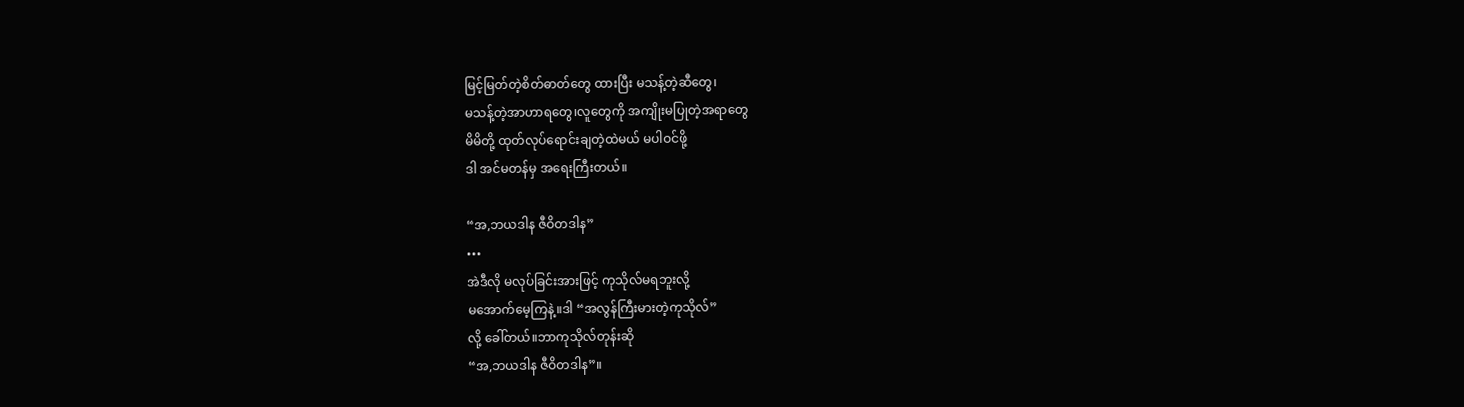မြင့်မြတ်တဲ့စိတ်ဓာတ်တွေ ထားပြီး မသန့်တဲ့ဆီတွေ၊
မသန့်တဲ့အာဟာရတွေ၊လူတွေကို အကျိုးမပြုတဲ့အရာတွေ
မိမိတို့ ထုတ်လုပ်ရောင်းချတဲ့ထဲမယ် မပါဝင်ဖို့
ဒါ အင်မတန်မှ အရေးကြီးတယ်။

“အ,ဘယဒါန ဇီဝိတဒါန”
•••
အဲဒီလို မလုပ်ခြင်းအားဖြင့် ကုသိုလ်မရဘူးလို့
မအောက်မေ့ကြနဲ့။ဒါ “အလွန်ကြီးမားတဲ့ကုသိုလ်”
လို့ ခေါ်တယ်။ဘာကုသိုလ်တုန်းဆို
“အ,ဘယဒါန ဇီဝိတဒါန”။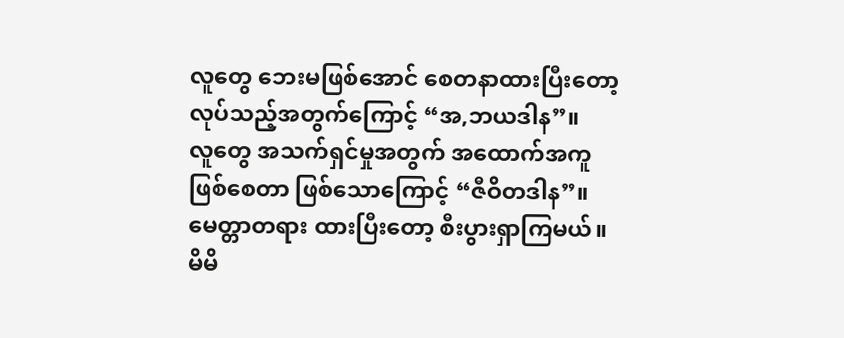လူတွေ ဘေးမဖြစ်အောင် စေတနာထားပြီးတော့
လုပ်သည့်အတွက်ကြောင့် “အ,ဘယဒါန”။
လူတွေ အသက်ရှင်မှုအတွက် အထောက်အကူ
ဖြစ်စေတာ ဖြစ်သောကြောင့် “ဇီဝိတဒါန”။
မေတ္တာတရား ထားပြီးတော့ စီးပွားရှာကြမယ်။
မိမိ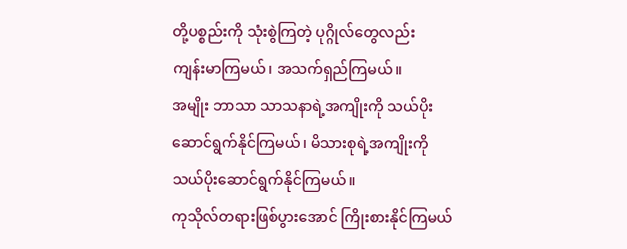တို့ပစ္စည်းကို သုံးစွဲကြတဲ့ ပုဂ္ဂိုလ်တွေလည်း
ကျန်းမာကြမယ်၊ အသက်ရှည်ကြမယ်။
အမျိုး ဘာသာ သာသနာရဲ့အကျိုးကို သယ်ပိုး
ဆောင်ရွက်နိုင်ကြမယ်၊ မိသားစုရဲ့အကျိုးကို
သယ်ပိုးဆောင်ရွက်နိုင်ကြမယ်။
ကုသိုလ်တရားဖြစ်ပွားအောင် ကြိုးစားနိုင်ကြမယ်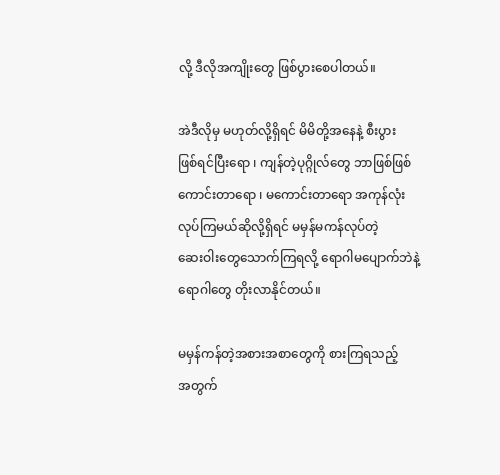လို့ ဒီလိုအကျိုးတွေ ဖြစ်ပွားစေပါတယ်။

အဲဒီလိုမှ မဟုတ်လို့ရှိရင် မိမိတို့အနေနဲ့ စီးပွား
ဖြစ်ရင်ပြီးရော ၊ ကျန်တဲ့ပုဂ္ဂိုလ်တွေ ဘာဖြစ်ဖြစ်
ကောင်းတာရော ၊ မကောင်းတာရော အကုန်လုံး
လုပ်ကြမယ်ဆိုလို့ရှိရင် မမှန်မကန်လုပ်တဲ့
ဆေးဝါးတွေသောက်ကြရလို့ ရောဂါမပျောက်ဘဲနဲ့
ရောဂါတွေ တိုးလာနိုင်တယ်။

မမှန်ကန်တဲ့အစားအစာတွေကို စားကြရသည့်
အတွက်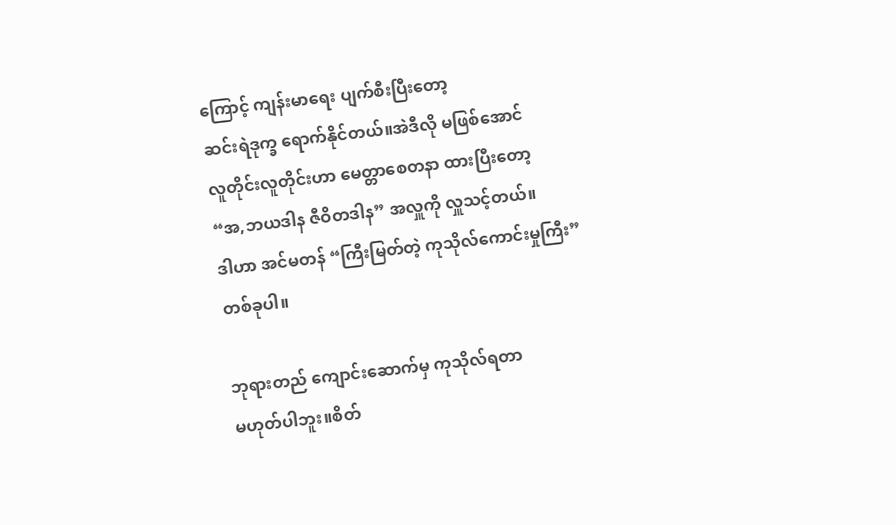ကြောင့် ကျန်းမာရေး ပျက်စီးပြီးတော့
ဆင်းရဲဒုက္ခ ရောက်နိုင်တယ်။အဲဒီလို မဖြစ်အောင်
လူတိုင်းလူတိုင်းဟာ မေတ္တာစေတနာ ထားပြီးတော့
“အ,ဘယဒါန ဇီဝိတဒါန” အလှူကို လှူသင့်တယ်။
ဒါဟာ အင်မတန် “ကြီးမြတ်တဲ့ ကုသိုလ်ကောင်းမှုကြီး”
တစ်ခုပါ။

ဘုရားတည် ကျောင်းဆောက်မှ ကုသိုလ်ရတာ
မဟုတ်ပါဘူး။စိတ်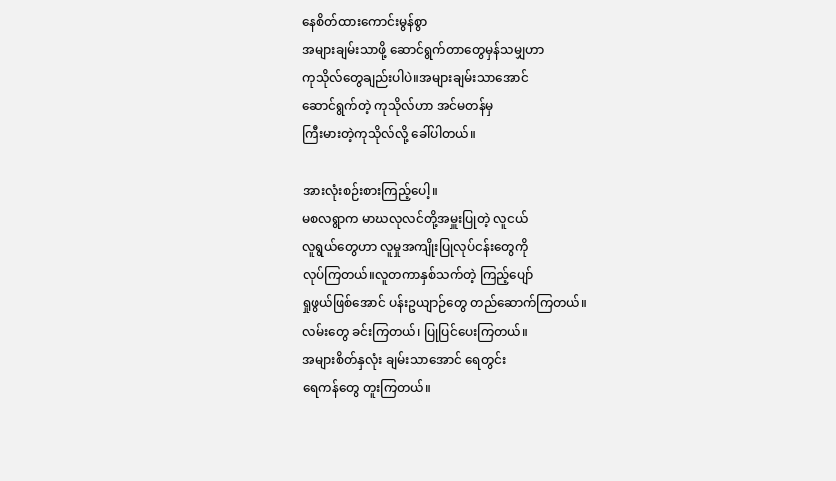နေစိတ်ထားကောင်းမွန်စွာ
အများချမ်းသာဖို့ ဆောင်ရွက်တာတွေမှန်သမျှဟာ
ကုသိုလ်တွေချည်းပါပဲ။အများချမ်းသာအောင်
ဆောင်ရွက်တဲ့ ကုသိုလ်ဟာ အင်မတန်မှ
ကြီးမားတဲ့ကုသိုလ်လို့ ခေါ်ပါတယ်။

အားလုံးစဉ်းစားကြည့်ပေါ့။
မစလရွာက မာဃလုလင်တို့အမှူးပြုတဲ့ လူငယ်
လူရွယ်တွေဟာ လူမှုအကျိုးပြုလုပ်ငန်းတွေကို
လုပ်ကြတယ်။လူတကာနှစ်သက်တဲ့ ကြည့်ပျော်
ရှုဖွယ်ဖြစ်အောင် ပန်းဥယျာဉ်တွေ တည်ဆောက်ကြတယ်။
လမ်းတွေ ခင်းကြတယ်၊ ပြုပြင်ပေးကြတယ်။
အများစိတ်နှလုံး ချမ်းသာအောင် ရေတွင်း
ရေကန်တွေ တူးကြတယ်။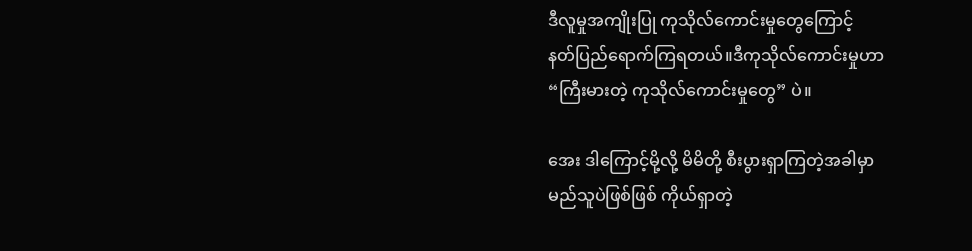ဒီလူမှုအကျိုးပြု ကုသိုလ်ကောင်းမှုတွေကြောင့်
နတ်ပြည်ရောက်ကြရတယ်။ဒီကုသိုလ်ကောင်းမှုဟာ
“ကြီးမားတဲ့ ကုသိုလ်ကောင်းမှုတွေ” ပဲ။

အေး ဒါကြောင့်မို့လို့ မိမိတို့ စီးပွားရှာကြတဲ့အခါမှာ
မည်သူပဲဖြစ်ဖြစ် ကိုယ်ရှာတဲ့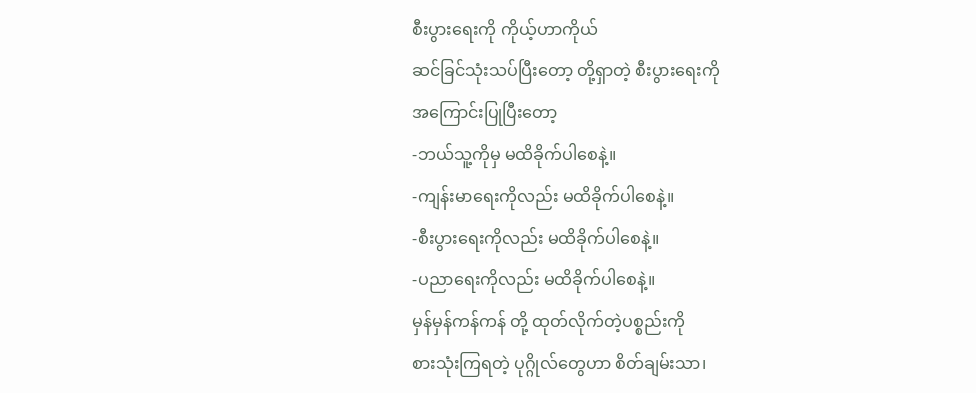စီးပွားရေးကို ကိုယ့်ဟာကိုယ်
ဆင်ခြင်သုံးသပ်ပြီးတော့ တို့ရှာတဲ့ စီးပွားရေးကို
အကြောင်းပြုပြီးတော့
-ဘယ်သူ့ကိုမှ မထိခိုက်ပါစေနဲ့။
-ကျန်းမာရေးကိုလည်း မထိခိုက်ပါစေနဲ့။
-စီးပွားရေးကိုလည်း မထိခိုက်ပါစေနဲ့။
-ပညာရေးကိုလည်း မထိခိုက်ပါစေနဲ့။
မှန်မှန်ကန်ကန် တို့ ထုတ်လိုက်တဲ့ပစ္စည်းကို
စားသုံးကြရတဲ့ ပုဂ္ဂိုလ်တွေဟာ စိတ်ချမ်းသာ၊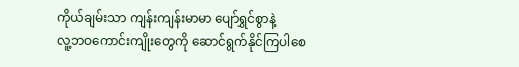ကိုယ်ချမ်းသာ ကျန်းကျန်းမာမာ ပျော်ရွှင်စွာနဲ့
လူ့ဘဝကောင်းကျိုးတွေကို ဆောင်ရွက်နိုင်ကြပါစေ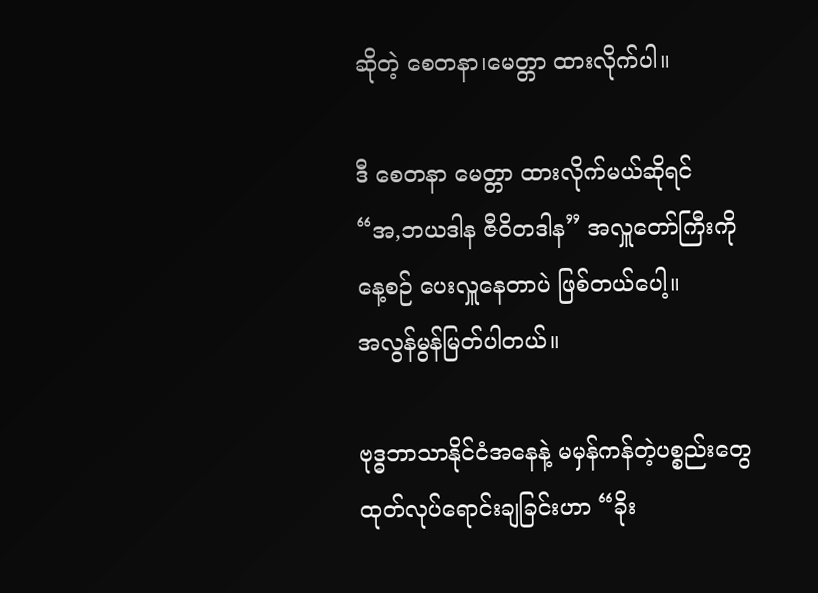ဆိုတဲ့ စေတနာ၊မေတ္တာ ထားလိုက်ပါ။

ဒီ စေတနာ မေတ္တာ ထားလိုက်မယ်ဆိုရင်
“အ,ဘယဒါန ဇီဝိတဒါန” အလှူတော်ကြီးကို
နေ့စဉ် ပေးလှူနေတာပဲ ဖြစ်တယ်ပေါ့။
အလွန်မွန်မြတ်ပါတယ်။

ဗုဒ္ဓဘာသာနိုင်ငံအနေနဲ့ မမှန်ကန်တဲ့ပစ္စည်းတွေ
ထုတ်လုပ်ရောင်းချခြင်းဟာ “ခိုး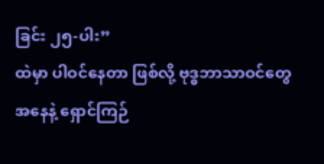ခြင်း ၂၅-ပါး”
ထဲမှာ ပါဝင်နေတာ ဖြစ်လို့ ဗုဒ္ဓဘာသာဝင်တွေ
အနေနဲ့ ရှောင်ကြဉ်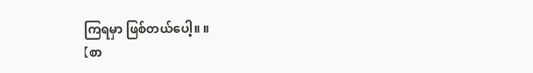ကြရမှာ ဖြစ်တယ်ပေါ့။ ။
【စာ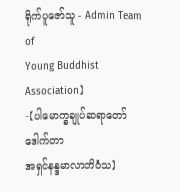ရိုက်ပူဇော်သူ - Admin Team of
Young Buddhist Association】
-【ပါမောက္ခချုပ်ဆရာတော်ဒေါက်တာ
အရှင်နန္ဒမာလာဘိဝံသ】